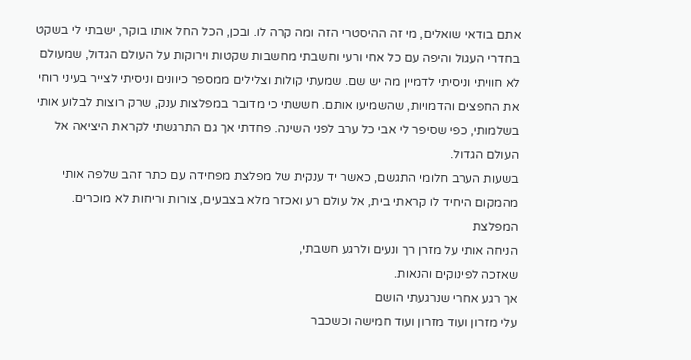אתם בודאי שואלים, מי זה ההיסטרי הזה ומה קרה לו. ובכן, הכל החל אותו בוקר, ישבתי לי בשקט בחדרי העגול והיפה עם כל אחי ורעי וחשבתי מחשבות שקטות וירוקות על העולם הגדול, שמעולם לא חוויתי וניסיתי לדמיין מה יש שם. שמעתי קולות וצלילים ממספר כיוונים וניסיתי לצייר בעיני רוחי את החפצים והדמויות, שהשמיעו אותם. חששתי כי מדובר במפלצות ענק, שרק רוצות לבלוע אותי בשלמותי, כפי שסיפר לי אבי כל ערב לפני השינה. פחדתי אך גם התרגשתי לקראת היציאה אל העולם הגדול.
בשעות הערב חלומי התגשם, כאשר יד ענקית של מפלצת מפחידה עם כתר זהב שלפה אותי מהמקום היחיד לו קראתי בית, אל עולם רע ואכזר מלא בצבעים, צורות וריחות לא מוכרים.
המפלצת
הניחה אותי על מזרן רך ונעים ולרגע חשבתי,
שאזכה לפינוקים והנאות.
אך רגע אחרי שנרגעתי הושם
עלי מזרון ועוד מזרון ועוד חמישה וכשכבר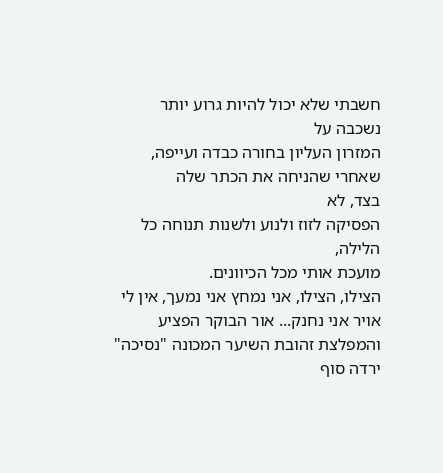חשבתי שלא יכול להיות גרוע יותר נשכבה על
המזרון העליון בחורה כבדה ועייפה,
שאחרי שהניחה את הכתר שלה
בצד, לא
הפסיקה לזוז ולנוע ולשנות תנוחה כל הלילה,
מועכת אותי מכל הכיוונים.
הצילו, הצילו, אני נמחץ אני נמעך, אין לי אויר אני נחנק... אור הבוקר הפציע והמפלצת זהובת השיער המכונה "נסיכה" ירדה סוף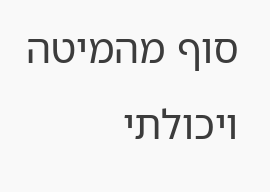סוף מהמיטה ויכולתי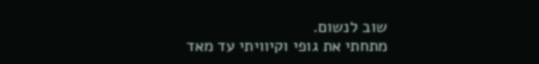שוב לנשום.
מתחתי את גופי וקיוויתי עד מאד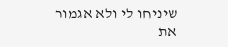שיניחו לי ולא אגמור את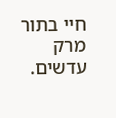חיי בתור מרק עדשים.